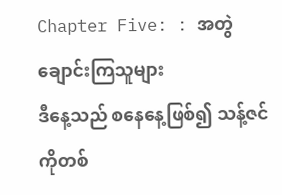Chapter Five: : အတွဲချောင်းကြသူများ
ဒီနေ့သည် စနေနေ့ဖြစ်၍ သန့်ဇင်ကိုတစ်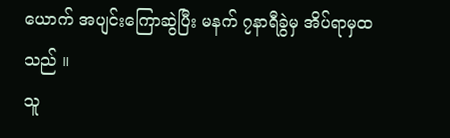ယောက် အပျင်းကြောဆွဲပြီး မနက် ၇နာရီခွဲမှ အိပ်ရာမှထသည် ။
သူ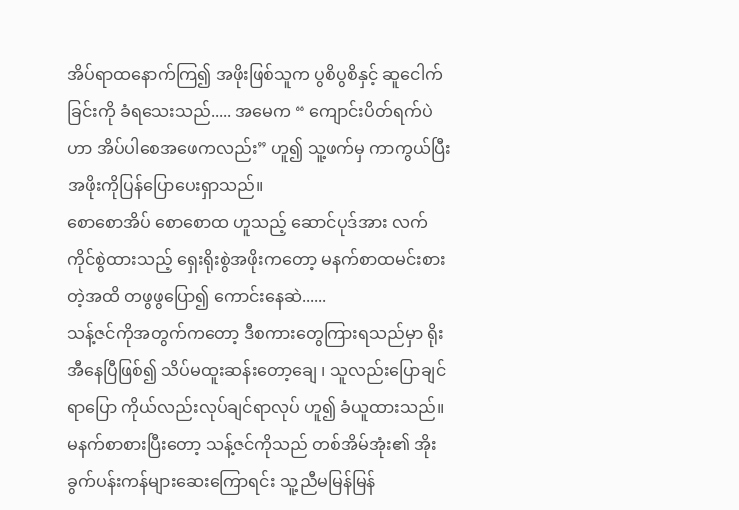အိပ်ရာထနောက်ကြ၍ အဖိုးဖြစ်သူက ပွစိပွစိနှင့် ဆူငေါက်ခြင်းကို ခံရသေးသည်..... အမေက “ ကျောင်းပိတ်ရက်ပဲဟာ အိပ်ပါစေအဖေကလည်း” ဟူ၍ သူ့ဖက်မှ ကာကွယ်ပြီး အဖိုးကိုပြန်ပြောပေးရှာသည်။
စောစောအိပ် စောစောထ ဟူသည့် ဆောင်ပုဒ်အား လက်ကိုင်စွဲထားသည့် ရှေးရိုးစွဲအဖိုးကတော့ မနက်စာထမင်းစားတဲ့အထိ တဖွဖွပြော၍ ကောင်းနေဆဲ......
သန့်ဇင်ကိုအတွက်ကတော့ ဒီစကားတွေကြားရသည်မှာ ရိုးအီနေပြီဖြစ်၍ သိပ်မထူးဆန်းတော့ချေ ၊ သူလည်းပြောချင်ရာပြော ကိုယ်လည်းလုပ်ချင်ရာလုပ် ဟူ၍ ခံယူထားသည်။
မနက်စာစားပြီးတော့ သန့်ဇင်ကိုသည် တစ်အိမ်အုံး၏ အိုးခွက်ပန်းကန်များဆေးကြောရင်း သူ့ညီမမြန်မြန်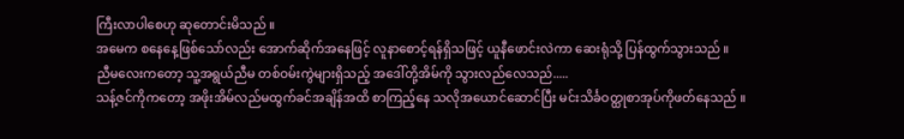ကြီးလာပါစေဟု ဆုတောင်းမိသည် ။
အမေက စနေနေ့ဖြစ်သော်လည်း အောက်ဆိုက်အနေဖြင့် လူနာစောင့်ရန်ရှိသဖြင့် ယူနီဖောင်းလဲကာ ဆေးရုံသို့ ပြန်ထွက်သွားသည် ။
ညီမလေးကတော့ သူ့အရွယ်ညီမ တစ်ဝမ်းကွဲများရှိသည့် အဒေါ်တို့အိမ်ကို သွားလည်လေသည်.....
သန့်ဇင်ကိုကတော့ အဖိုးအိမ်လည်မထွက်ခင်အချိန်အထိ စာကြည့်နေ သလိုအယောင်ဆောင်ပြီး မင်းသိင်္ခဝတ္ထုစာအုပ်ကိုဖတ်နေသည် ။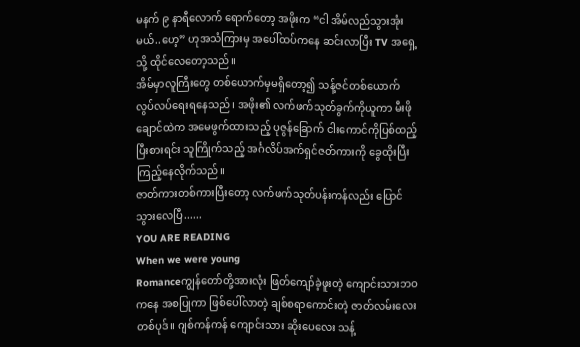မနက် ၉ နာရီလောက် ရောက်တော့ အဖိုးက “ငါ အိမ်လည်သွားအုံးမယ်..ဟေ့” ဟုအသံကြားမှ အပေါ်ထပ်ကနေ ဆင်းလာပြီး TV အရှေ့သို့ ထိုင်လေတော့သည်။
အိမ်မှာလူကြီးတွေ တစ်ယောက်မှမရှိတော့၍ သန့်ဇင်တစ်ယောက် လွပ်လပ်ရေးရနေသည် ၊ အဖိုး၏ လက်ဖက်သုတ်ခွက်ကိုယူကာ မီးဖိုချောင်ထဲက အမေဖွက်ထားသည့် ပုဇွန်ခြောက် ငါးကောင်ကိုပြစ်ထည့်ပြီးစားရင်း သူကြိုက်သည့် အင်္ဂလိပ်အက်ရှင်ဇတ်ကားကို ခွေထိုးပြီး ကြည့်နေလိုက်သည်။
ဇာတ်ကားတစ်ကားပြီးတော့ လက်ဖက်သုတ်ပန်းကန်လည်း ပြောင်သွားလေပြီ......
YOU ARE READING
When we were young
Romanceကျွန်တော်တို့အားလုံး ဖြတ်ကျော်ခဲ့ဖူးတဲ့ ကျောင်းသားဘဝကနေ အစပြုကာ ဖြစ်ပေါ်လာတဲ့ ချစ်စရာကောင်းတဲ့ ဇာတ်လမ်းလေးတစ်ပုဒ်။ ဂျစ်ကန်ကန် ကျောင်းသား ဆိုးပေလေး သန့်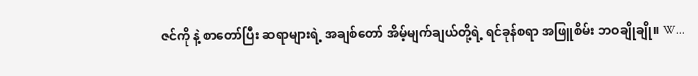ဇင်ကို နဲ့ စာတော်ပြီး ဆရာများရဲ့ အချစ်တော် အိမ့်မျက်ချယ်တို့ရဲ့ ရင်ခုန်စရာ အဖြူစိမ်း ဘဝချိုချို။ W...